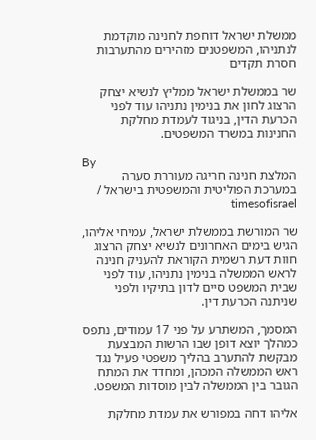ממשלת ישראל דוחפת לחנינה מוקדמת לנתניהו, המשפטנים מזהירים מהתערבות חסרת תקדים

שר בממשלת ישראל ממליץ לנשיא יצחק הרצוג לחון את בנימין נתניהו עוד לפני הכרעת הדין, בניגוד לעמדת מחלקת החנינות במשרד המשפטים.

By
המלצת חנינה חריגה מעוררת סערה במערכת הפוליטית והמשפטית בישראל / timesofisrael

שר המורשת בממשלת ישראל, עמיחי אליהו, הגיש בימים האחרונים לנשיא יצחק הרצוג חוות דעת רשמית הקוראת להעניק חנינה לראש הממשלה בנימין נתניהו, עוד לפני שבית המשפט סיים לדון בתיקיו ולפני שניתנה הכרעת דין.

המסמך, המשתרע על פני 17 עמודים, נתפס כמהלך יוצא דופן שבו הרשות המבצעת מבקשת להתערב בהליך משפטי פעיל נגד ראש הממשלה המכהן, ומחדד את המתח הגובר בין הממשלה לבין מוסדות המשפט.

אליהו דחה במפורש את עמדת מחלקת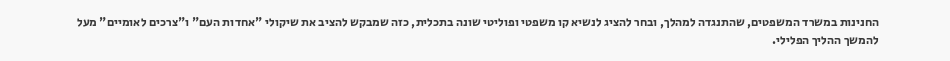החנינות במשרד המשפטים, שהתנגדה למהלך, ובחר להציג לנשיא קו משפטי ופוליטי שונה בתכלית, כזה שמבקש להציב את שיקולי "אחדות העם" ו"צרכים לאומיים" מעל להמשך ההליך הפלילי.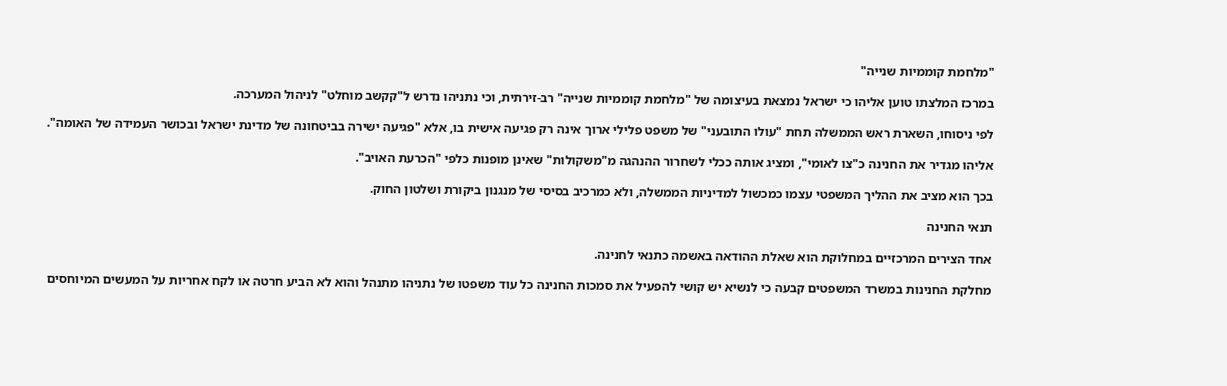"מלחמת קוממיות שנייה"

במרכז המלצתו טוען אליהו כי ישראל נמצאת בעיצומה של "מלחמת קוממיות שנייה" רב-זירתית, וכי נתניהו נדרש ל"קקשב מוחלט" לניהול המערכה.

לפי ניסוחו, השארת ראש הממשלה תחת "עולו התובעני" של משפט פלילי ארוך אינה רק פגיעה אישית בו, אלא "פגיעה ישירה בביטחונה של מדינת ישראל ובכושר העמידה של האומה".

אליהו מגדיר את החנינה כ"צו לאומי", ומציג אותה ככלי לשחרור ההנהגה מ"משקולות" שאינן מופנות כלפי "הכרעת האויב".

בכך הוא מציב את ההליך המשפטי עצמו כמכשול למדיניות הממשלה, ולא כמרכיב בסיסי של מנגנון ביקורת ושלטון החוק.

תנאי החנינה

אחד הצירים המרכזיים במחלוקת הוא שאלת ההודאה באשמה כתנאי לחנינה.

מחלקת החנינות במשרד המשפטים קבעה כי לנשיא יש קושי להפעיל את סמכות החנינה כל עוד משפטו של נתניהו מתנהל והוא לא הביע חרטה או לקח אחריות על המעשים המיוחסים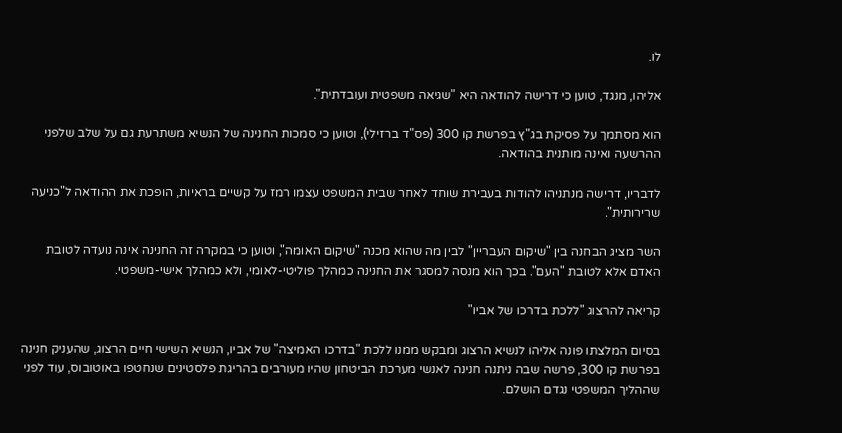לו.

אליהו, מנגד, טוען כי דרישה להודאה היא "שגיאה משפטית ועובדתית".

הוא מסתמך על פסיקת בג"ץ בפרשת קו 300 (פס"ד ברזילי), וטוען כי סמכות החנינה של הנשיא משתרעת גם על שלב שלפני ההרשעה ואינה מותנית בהודאה.

לדבריו, דרישה מנתניהו להודות בעבירת שוחד לאחר שבית המשפט עצמו רמז על קשיים בראיות, הופכת את ההודאה ל"כניעה שרירותית".

השר מציג הבחנה בין "שיקום העבריין" לבין מה שהוא מכנה "שיקום האומה", וטוען כי במקרה זה החנינה אינה נועדה לטובת האדם אלא לטובת "העם". בכך הוא מנסה למסגר את החנינה כמהלך פוליטי-לאומי, ולא כמהלך אישי-משפטי.

קריאה להרצוג "ללכת בדרכו של אביו"

בסיום המלצתו פונה אליהו לנשיא הרצוג ומבקש ממנו ללכת "בדרכו האמיצה" של אביו, הנשיא השישי חיים הרצוג, שהעניק חנינה בפרשת קו 300, פרשה שבה ניתנה חנינה לאנשי מערכת הביטחון שהיו מעורבים בהריגת פלסטינים שנחטפו באוטובוס, עוד לפני שההליך המשפטי נגדם הושלם.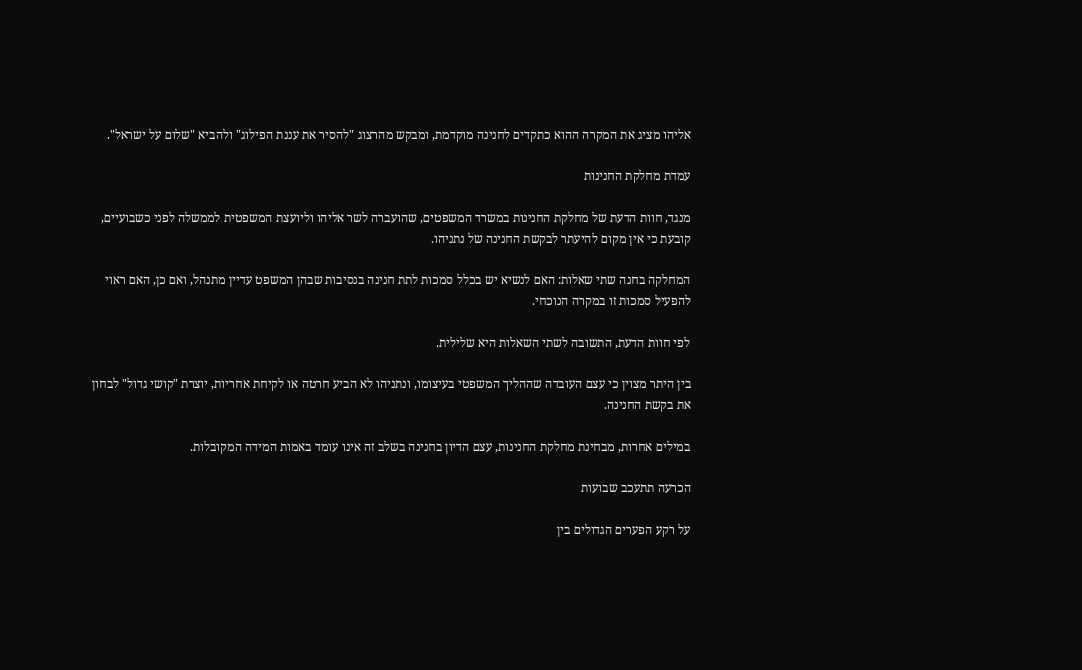אליהו מציג את המקרה ההוא כתקדים לחנינה מוקדמת, ומבקש מהרצוג "להסיר את עננת הפילוג" ולהביא "שלום על ישראל".

עמדת מחלקת החנינות

מנגד, חוות הדעת של מחלקת החנינות במשרד המשפטים, שהועברה לשר אליהו וליועצת המשפטית לממשלה לפני כשבועיים, קובעת כי אין מקום להיעתר לבקשת החנינה של נתניהו.

המחלקה בחנה שתי שאלות: האם לנשיא יש בכלל סמכות לתת חנינה בנסיבות שבהן המשפט עדיין מתנהל, ואם כן, האם ראוי להפעיל סמכות זו במקרה הנוכחי.

לפי חוות הדעת, התשובה לשתי השאלות היא שלילית.

בין היתר מצוין כי עצם העובדה שההליך המשפטי בעיצומו, ונתניהו לא הביע חרטה או לקיחת אחריות, יוצרת "קושי גדול" לבחון את בקשת החנינה.

במילים אחרות, מבחינת מחלקת החנינות, עצם הדיון בחנינה בשלב זה אינו עומד באמות המידה המקובלות.

הכרעה תתעכב שבועות

על רקע הפערים הגדולים בין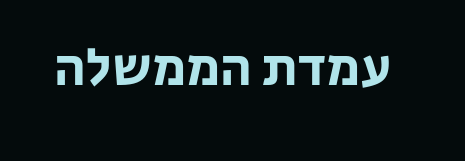עמדת הממשלה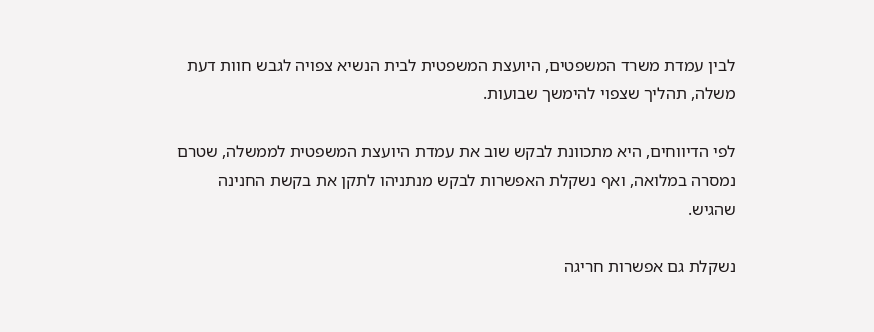לבין עמדת משרד המשפטים, היועצת המשפטית לבית הנשיא צפויה לגבש חוות דעת משלה, תהליך שצפוי להימשך שבועות.

לפי הדיווחים, היא מתכוונת לבקש שוב את עמדת היועצת המשפטית לממשלה, שטרם נמסרה במלואה, ואף נשקלת האפשרות לבקש מנתניהו לתקן את בקשת החנינה שהגיש.

נשקלת גם אפשרות חריגה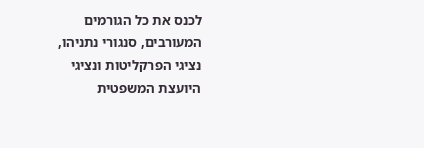לכנס את כל הגורמים המעורבים, סנגורי נתניהו, נציגי הפרקליטות ונציגי היועצת המשפטית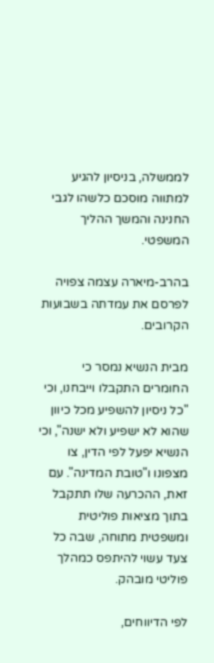לממשלה, בניסיון להגיע למתווה מוסכם כלשהו לגבי החנינה והמשך ההליך המשפטי.

בהרב-מיארה עצמה צפויה לפרסם את עמדתה בשבועות הקרובים.

מבית הנשיא נמסר כי החומרים התקבלו וייבחנו, וכי "כל ניסיון להשפיע מכל כיוון שהוא לא ישפיע ולא ישנה", וכי הנשיא יפעל לפי הדין, צו מצפונו ו"טובת המדינה". עם זאת, ההכרעה שלו תתקבל בתוך מציאות פוליטית ומשפטית מתוחה, שבה כל צעד עשוי להיתפס כמהלך פוליטי מובהק.

לפי הדיווחים,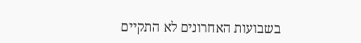בשבועות האחרונים לא התקיים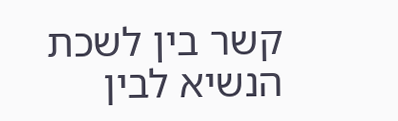קשר בין לשכת הנשיא לבין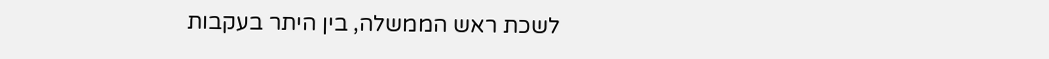לשכת ראש הממשלה, בין היתר בעקבות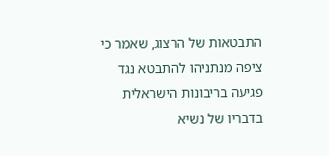התבטאות של הרצוג, שאמר כי ציפה מנתניהו להתבטא נגד פגיעה בריבונות הישראלית בדבריו של נשיא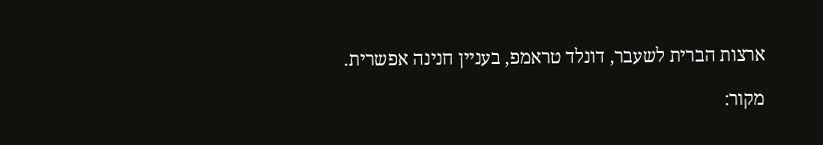ארצות הברית לשעבר, דונלד טראמפ, בעניין חנינה אפשרית.

מקור: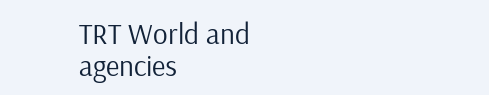TRT World and agencies